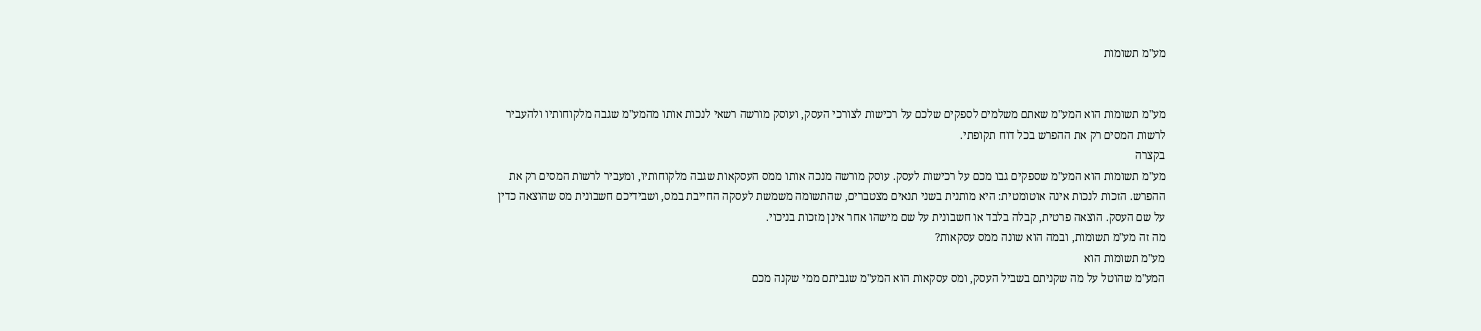מע"מ תשומות


מע"מ תשומות הוא המע"מ שאתם משלמים לספקים שלכם על רכישות לצורכי העסק, ועוסק מורשה רשאי לנכות אותו מהמע"מ שגבה מלקוחותיו ולהעביר לרשות המסים רק את ההפרש בכל דוח תקופתי.
בקצרה
מע"מ תשומות הוא המע"מ שספקים גבו מכם על רכישות לעסק. עוסק מורשה מנכה אותו ממס העסקאות שגבה מלקוחותיו, ומעביר לרשות המסים רק את ההפרש. הזכות לנכות אינה אוטומטית: היא מותנית בשני תנאים מצטברים, שהתשומה משמשת לעסקה החייבת במס, ושבידיכם חשבונית מס שהוצאה כדין על שם העסק. הוצאה פרטית, קבלה בלבד או חשבונית על שם מישהו אחר אינן מזכות בניכוי.
מה זה מע"מ תשומות, ובמה הוא שונה ממס עסקאות?
מע"מ תשומות הוא
המע"מ שהוטל על מה שקניתם בשביל העסק, ומס עסקאות הוא המע"מ שגביתם ממי שקנה מכם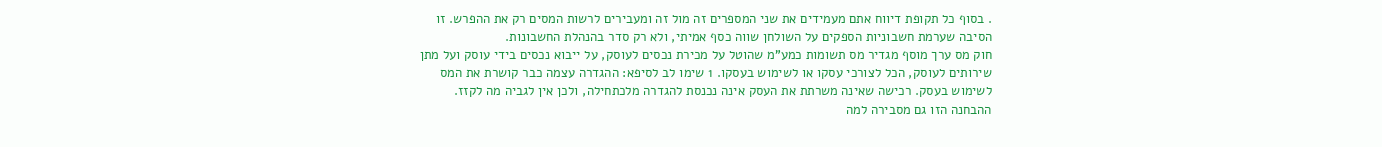. בסוף כל תקופת דיווח אתם מעמידים את שני המספרים זה מול זה ומעבירים לרשות המסים רק את ההפרש. זו הסיבה שערמת חשבוניות הספקים על השולחן שווה כסף אמיתי, ולא רק סדר בהנהלת החשבונות.
חוק מס ערך מוסף מגדיר מס תשומות כמע"מ שהוטל על מכירת נכסים לעוסק, על ייבוא נכסים בידי עוסק ועל מתן שירותים לעוסק, הכל לצורכי עסקו או לשימוש בעסקו. 1 שימו לב לסיפא: ההגדרה עצמה כבר קושרת את המס לשימוש בעסק. רכישה שאינה משרתת את העסק אינה נכנסת להגדרה מלכתחילה, ולכן אין לגביה מה לקזז.
ההבחנה הזו גם מסבירה למה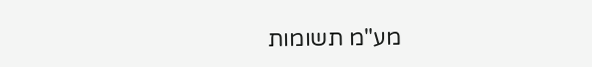מע"מ תשומות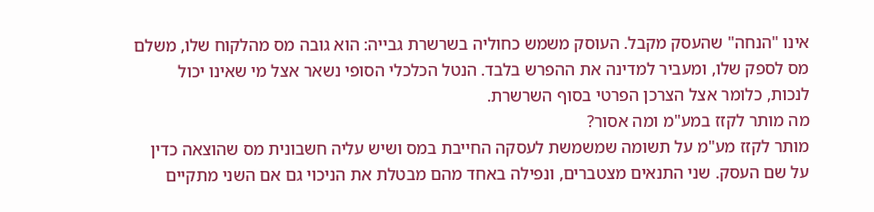אינו "הנחה" שהעסק מקבל. העוסק משמש כחוליה בשרשרת גבייה: הוא גובה מס מהלקוח שלו, משלם מס לספק שלו, ומעביר למדינה את ההפרש בלבד. הנטל הכלכלי הסופי נשאר אצל מי שאינו יכול לנכות, כלומר אצל הצרכן הפרטי בסוף השרשרת.
מה מותר לקזז במע"מ ומה אסור?
מותר לקזז מע"מ על תשומה שמשמשת לעסקה החייבת במס ושיש עליה חשבונית מס שהוצאה כדין על שם העסק. שני התנאים מצטברים, ונפילה באחד מהם מבטלת את הניכוי גם אם השני מתקיים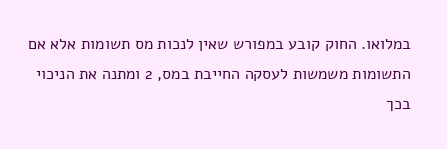במלואו. החוק קובע במפורש שאין לנכות מס תשומות אלא אם התשומות משמשות לעסקה החייבת במס, 2 ומתנה את הניכוי בכך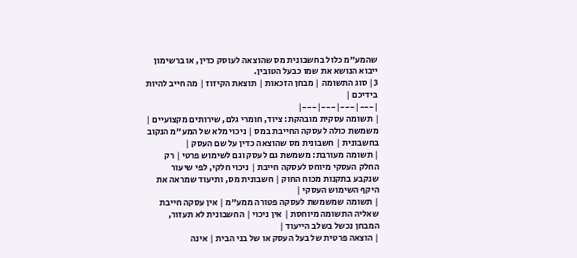שהמע"מ כלול בחשבונית מס שהוצאה לעוסק כדין, או ברשימון ייבוא הנושא את שמו כבעל הטובין.
3| סוג התשומה | מבחן הזכאות | תוצאת הקיזוז | מה חייב להיות בידיכם |
|---|---|---|---|
| תשומה עסקית מובהקת: ציוד, חומרי גלם, שירותים מקצועיים | משמשת כולה לעסקה החייבת במס | ניכוי מלא של המע"מ הנקוב בחשבונית | חשבונית מס שהוצאה כדין על שם העסק |
| תשומה מעורבת: משמשת גם לעסק וגם לשימוש פרטי | רק החלק העסקי מיוחס לעסקה חייבת | ניכוי חלקי, לפי שיעור שנקבע בתקנות מכוח החוק | חשבונית מס, ותיעוד שמראה את היקף השימוש העסקי |
| תשומה שמשמשת לעסקה פטורה ממע"מ | אין עסקה חייבת שאליה התשומה מיוחסת | אין ניכוי | החשבונית לא תעזור, המבחן נכשל בשלב הייעוד |
| הוצאה פרטית של בעל העסק או של בני הבית | אינה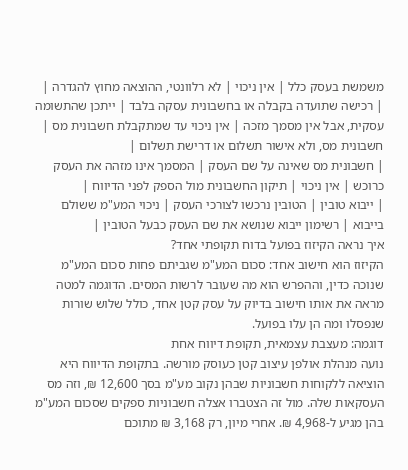משמשת בעסק כלל | אין ניכוי | לא רלוונטי, ההוצאה מחוץ להגדרה |
| רכישה שתועדה בקבלה או בחשבונית עסקה בלבד | ייתכן שהתשומה עסקית, אבל אין מסמך מזכה | אין ניכוי עד שמתקבלת חשבונית מס | חשבונית מס, ולא אישור תשלום או דרישת תשלום |
| חשבונית מס שאינה על שם העסק | המסמך אינו מזהה את העסק כרוכש | אין ניכוי | תיקון החשבונית מול הספק לפני הדיווח |
| ייבוא טובין | הטובין נרכשו לצורכי העסק | ניכוי המע"מ ששולם בייבוא | רשימון ייבוא שנושא את שם העסק כבעל הטובין |
איך נראה הקיזוז בפועל בדוח תקופתי אחד?
הקיזוז הוא חישוב אחד: סכום המע"מ שגביתם פחות סכום המע"מ שנוכה כדין, וההפרש הוא מה שעובר לרשות המסים. הדוגמה למטה מראה את אותו חישוב בדיוק על עסק קטן אחד, כולל שלוש שורות שנפסלו ומה הן עלו בפועל.
דוגמה: מעצבת עצמאית, תקופת דיווח אחת
נועה מנהלת אולפן עיצוב קטן כעוסק מורשה. בתקופת הדיווח היא הוציאה ללקוחות חשבוניות שבהן נקוב מע"מ בסך 12,600 ₪, וזה מס העסקאות שלה. מול זה הצטברו אצלה חשבוניות ספקים שסכום המע"מ בהן מגיע ל-4,968 ₪. אחרי מיון, רק 3,168 ₪ מתוכם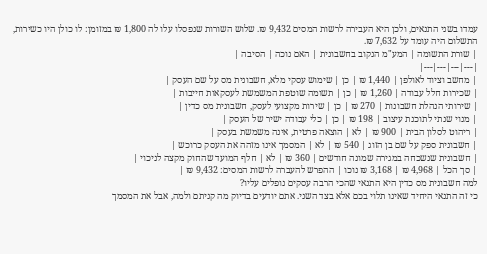עמדו בשני התנאים, ולכן היא העבירה לרשות המסים 9,432 ₪. שלוש השורות שנפסלו עלו לה 1,800 ₪ במזומן: לו כולן היו כשירות, התשלום היה עומד על 7,632 ₪.
| שורת התשומה | המע"מ הנקוב בחשבונית | האם נוכה | הסיבה |
|---|---|---|---|
| מחשב וציוד לאולפן | 1,440 ₪ | כן | שימוש עסקי מלא, חשבונית מס על שם העסק |
| שכירות חלל עבודה | 1,260 ₪ | כן | תשומה שוטפת המשמשת לעסקאות חייבות |
| שירותי הנהלת חשבונות | 270 ₪ | כן | שירות מקצועי לעסק, חשבונית מס כדין |
| מנוי שנתי לתוכנת עיצוב | 198 ₪ | כן | כלי עבודה ישיר של העסק |
| ריהוט לסלון הבית | 900 ₪ | לא | הוצאה פרטית, אינה משמשת בעסק |
| חשבונית ספק על שם בן הזוג | 540 ₪ | לא | המסמך אינו מזהה את העסק כרוכש |
| חשבונית שנשכחה במגירה שמונה חודשים | 360 ₪ | לא | חלף המועד שהחוק מקצה לניכוי |
| סך הכל | 4,968 ₪ | 3,168 ₪ נוכו | ההפרש להעברה לרשות המסים: 9,432 ₪ |
למה חשבונית מס כדין היא התנאי שהכי הרבה עסקים נופלים עליו?
כי זה התנאי היחיד שאינו תלוי בכם אלא בצד השני. אתם יודעים בדיוק מה קניתם ולמה, אבל את המסמך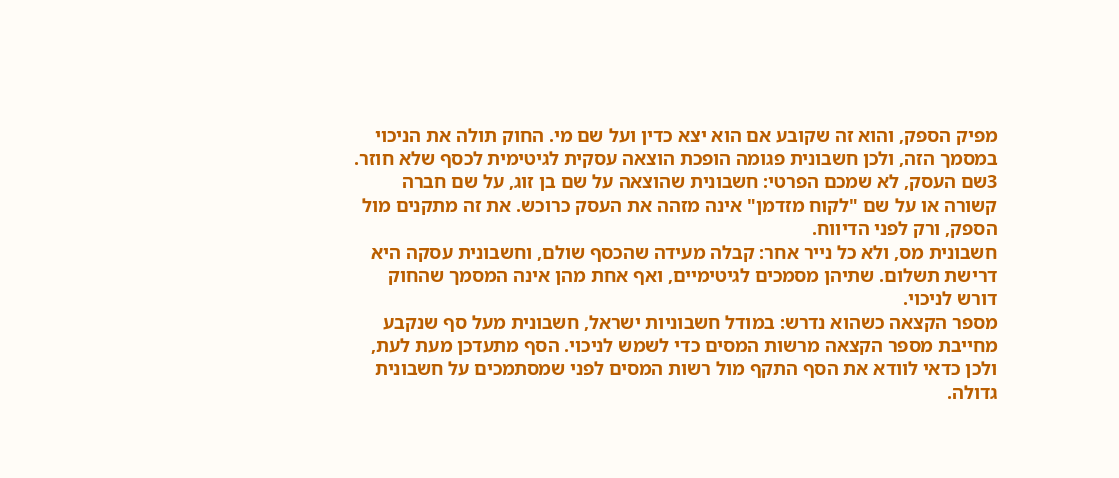מפיק הספק, והוא זה שקובע אם הוא יצא כדין ועל שם מי. החוק תולה את הניכוי במסמך הזה, ולכן חשבונית פגומה הופכת הוצאה עסקית לגיטימית לכסף שלא חוזר.
3שם העסק, לא שמכם הפרטי: חשבונית שהוצאה על שם בן זוג, על שם חברה קשורה או על שם "לקוח מזדמן" אינה מזהה את העסק כרוכש. את זה מתקנים מול הספק, ורק לפני הדיווח.
חשבונית מס, ולא כל נייר אחר: קבלה מעידה שהכסף שולם, וחשבונית עסקה היא דרישת תשלום. שתיהן מסמכים לגיטימיים, ואף אחת מהן אינה המסמך שהחוק דורש לניכוי.
מספר הקצאה כשהוא נדרש: במודל חשבוניות ישראל, חשבונית מעל סף שנקבע מחייבת מספר הקצאה מרשות המסים כדי לשמש לניכוי. הסף מתעדכן מעת לעת, ולכן כדאי לוודא את הסף התקף מול רשות המסים לפני שמסתמכים על חשבונית גדולה.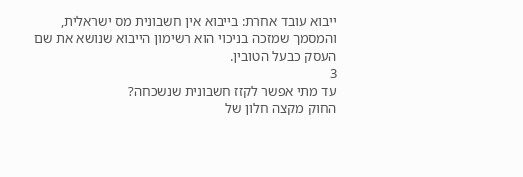ייבוא עובד אחרת: בייבוא אין חשבונית מס ישראלית, והמסמך שמזכה בניכוי הוא רשימון הייבוא שנושא את שם העסק כבעל הטובין.
3
עד מתי אפשר לקזז חשבונית שנשכחה?
החוק מקצה חלון של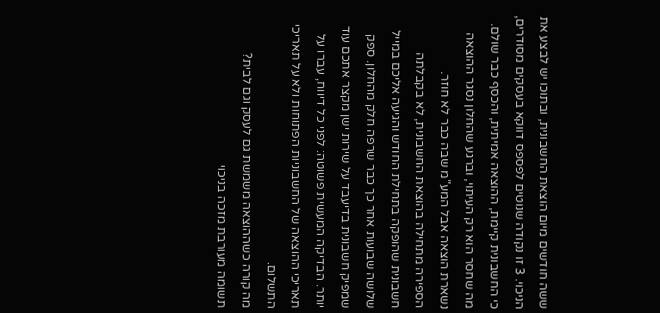ששה חודשים מיום הוצאת החשבונית, ובתוכו יש לבצע את הניכוי. 3 זו נקודה שנוטים לפספס דווקא בעסקים מסודרים, כי החשבונית קיימת, ההוצאה אמיתית, והכסף כבר שולם. מה שחסר הוא רק העיתוי, וברגע שהחלון נסגר ההוצאה נשארת הוצאה אבל המע"מ שבה כבר לא חוזר.
הספירה מתחילה בהוצאת החשבונית, לא בקבלתה
חשבונית שהופקה בתחילת החודש והגיעה אליכם במייל שלושה שבועות אחר כך כבר שרפה חלק מהחלון. ספק שמפיק חשבונית בדיעבד על שירות ישן מקצר אתכם עוד יותר. הבדיקה המעשית פשוטה: לפני כל דיווח, עברו על תאריכי ההוצאה של החשבוניות הפתוחות ולא על תאריכי התשלום.
מה קורה כשההוצאה משמשת גם לעסק וגם לבית?
תשומה מעורבת מזכה בניכוי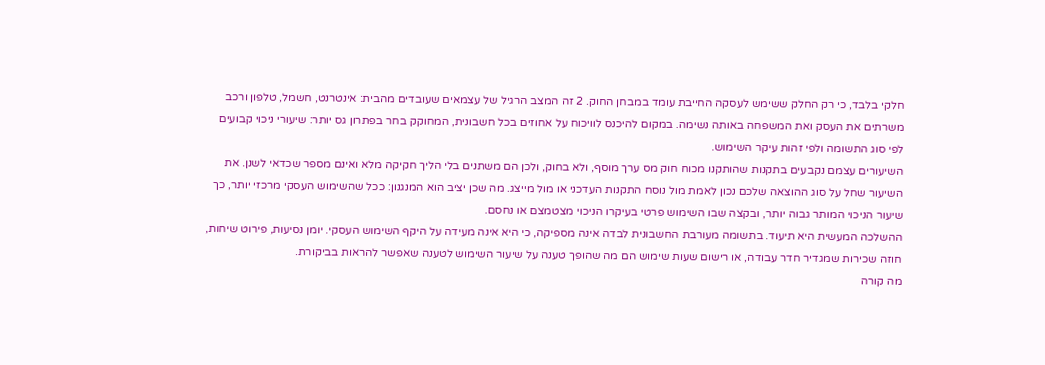חלקי בלבד, כי רק החלק ששימש לעסקה החייבת עומד במבחן החוק. 2 זה המצב הרגיל של עצמאים שעובדים מהבית: אינטרנט, חשמל, טלפון ורכב משרתים את העסק ואת המשפחה באותה נשימה. במקום להיכנס לוויכוח על אחוזים בכל חשבונית, המחוקק בחר בפתרון גס יותר: שיעורי ניכוי קבועים לפי סוג התשומה ולפי זהות עיקר השימוש.
השיעורים עצמם נקבעים בתקנות שהותקנו מכוח חוק מס ערך מוסף, ולא בחוק, ולכן הם משתנים בלי הליך חקיקה מלא ואינם מספר שכדאי לשנן. את השיעור שחל על סוג ההוצאה שלכם נכון לאמת מול נוסח התקנות העדכני או מול מייצג. מה שכן יציב הוא המנגנון: ככל שהשימוש העסקי מרכזי יותר, כך שיעור הניכוי המותר גבוה יותר, ובקצה שבו השימוש פרטי בעיקרו הניכוי מצטמצם או נחסם.
ההשלכה המעשית היא תיעוד. בתשומה מעורבת החשבונית לבדה אינה מספיקה, כי היא אינה מעידה על היקף השימוש העסקי. יומן נסיעות, פירוט שיחות, חוזה שכירות שמגדיר חדר עבודה, או רישום שעות שימוש הם מה שהופך טענה על שיעור השימוש לטענה שאפשר להראות בביקורת.
מה קורה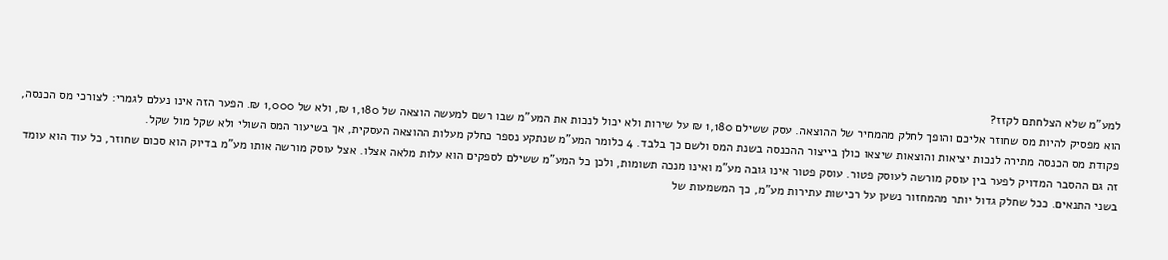למע"מ שלא הצלחתם לקזז?
הוא מפסיק להיות מס שחוזר אליכם והופך לחלק מהמחיר של ההוצאה. עסק ששילם 1,180 ₪ על שירות ולא יכול לנכות את המע"מ שבו רשם למעשה הוצאה של 1,180 ₪, ולא של 1,000 ₪. הפער הזה אינו נעלם לגמרי: לצורכי מס הכנסה, פקודת מס הכנסה מתירה לנכות יציאות והוצאות שיצאו כולן בייצור ההכנסה בשנת המס ולשם כך בלבד. 4 כלומר המע"מ שנתקע נספר כחלק מעלות ההוצאה העסקית, אך בשיעור המס השולי ולא שקל מול שקל.
זה גם ההסבר המדויק לפער בין עוסק מורשה לעוסק פטור. עוסק פטור אינו גובה מע"מ ואינו מנכה תשומות, ולכן כל המע"מ ששילם לספקים הוא עלות מלאה אצלו. אצל עוסק מורשה אותו מע"מ בדיוק הוא סכום שחוזר, כל עוד הוא עומד בשני התנאים. ככל שחלק גדול יותר מהמחזור נשען על רכישות עתירות מע"מ, כך המשמעות של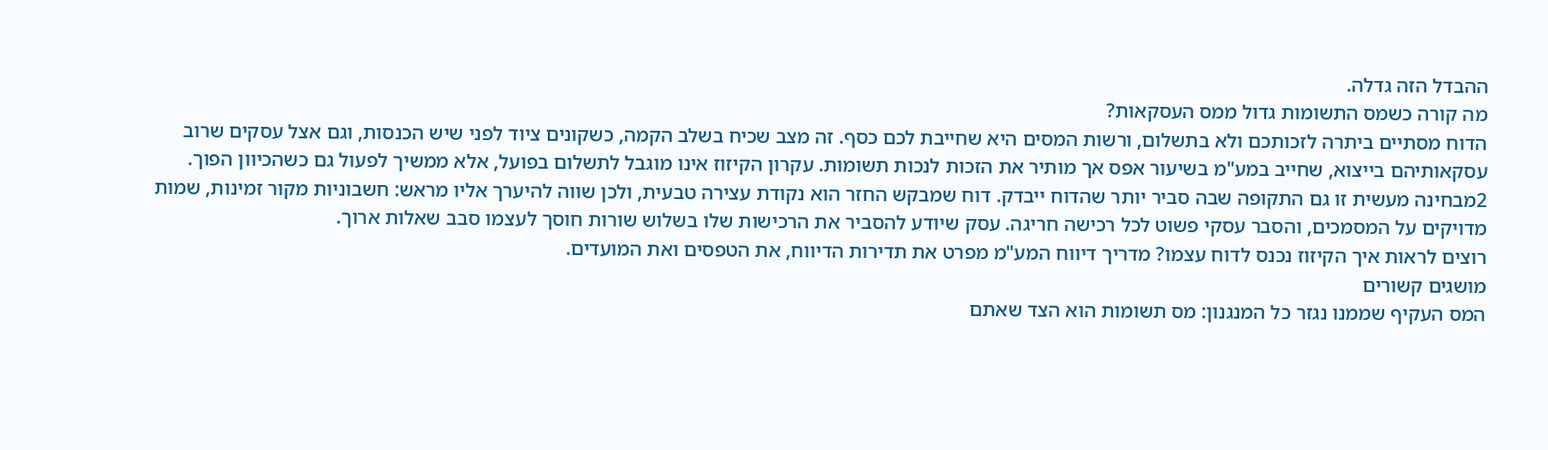ההבדל הזה גדלה.
מה קורה כשמס התשומות גדול ממס העסקאות?
הדוח מסתיים ביתרה לזכותכם ולא בתשלום, ורשות המסים היא שחייבת לכם כסף. זה מצב שכיח בשלב הקמה, כשקונים ציוד לפני שיש הכנסות, וגם אצל עסקים שרוב עסקאותיהם בייצוא, שחייב במע"מ בשיעור אפס אך מותיר את הזכות לנכות תשומות. עקרון הקיזוז אינו מוגבל לתשלום בפועל, אלא ממשיך לפעול גם כשהכיוון הפוך.
2מבחינה מעשית זו גם התקופה שבה סביר יותר שהדוח ייבדק. דוח שמבקש החזר הוא נקודת עצירה טבעית, ולכן שווה להיערך אליו מראש: חשבוניות מקור זמינות, שמות מדויקים על המסמכים, והסבר עסקי פשוט לכל רכישה חריגה. עסק שיודע להסביר את הרכישות שלו בשלוש שורות חוסך לעצמו סבב שאלות ארוך.
רוצים לראות איך הקיזוז נכנס לדוח עצמו? מדריך דיווח המע"מ מפרט את תדירות הדיווח, את הטפסים ואת המועדים.
מושגים קשורים
המס העקיף שממנו נגזר כל המנגנון: מס תשומות הוא הצד שאתם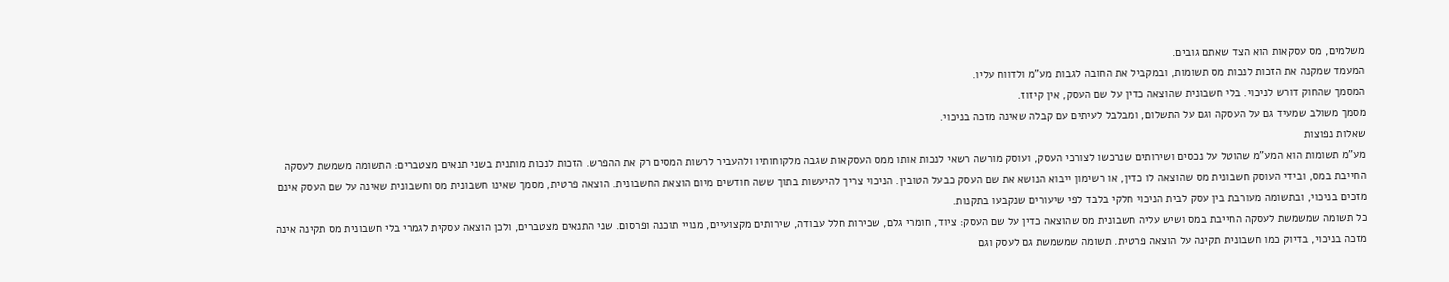משלמים, מס עסקאות הוא הצד שאתם גובים.
המעמד שמקנה את הזכות לנכות מס תשומות, ובמקביל את החובה לגבות מע"מ ולדווח עליו.
המסמך שהחוק דורש לניכוי. בלי חשבונית שהוצאה כדין על שם העסק, אין קיזוז.
מסמך משולב שמעיד גם על העסקה וגם על התשלום, ומבלבל לעיתים עם קבלה שאינה מזכה בניכוי.
שאלות נפוצות
מע"מ תשומות הוא המע"מ שהוטל על נכסים ושירותים שנרכשו לצורכי העסק, ועוסק מורשה רשאי לנכות אותו ממס העסקאות שגבה מלקוחותיו ולהעביר לרשות המסים רק את ההפרש. הזכות לנכות מותנית בשני תנאים מצטברים: התשומה משמשת לעסקה החייבת במס, ובידי העוסק חשבונית מס שהוצאה לו כדין, או רשימון ייבוא הנושא את שם העסק כבעל הטובין. הניכוי צריך להיעשות בתוך ששה חודשים מיום הוצאת החשבונית. הוצאה פרטית, מסמך שאינו חשבונית מס וחשבונית שאינה על שם העסק אינם מזכים בניכוי, ובתשומה מעורבת בין עסק לבית הניכוי חלקי בלבד לפי שיעורים שנקבעו בתקנות.
כל תשומה שמשמשת לעסקה החייבת במס ושיש עליה חשבונית מס שהוצאה כדין על שם העסק: ציוד, חומרי גלם, שכירות חלל עבודה, שירותים מקצועיים, מנויי תוכנה ופרסום. שני התנאים מצטברים, ולכן הוצאה עסקית לגמרי בלי חשבונית מס תקינה אינה מזכה בניכוי, בדיוק כמו חשבונית תקינה על הוצאה פרטית. תשומה שמשמשת גם לעסק וגם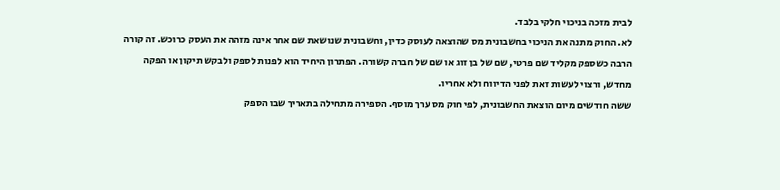לבית מזכה בניכוי חלקי בלבד.
לא. החוק מתנה את הניכוי בחשבונית מס שהוצאה לעוסק כדין, וחשבונית שנושאת שם אחר אינה מזהה את העסק כרוכש. זה קורה הרבה כשספק מקליד שם פרטי, שם של בן זוג או שם של חברה קשורה. הפתרון היחיד הוא לפנות לספק ולבקש תיקון או הפקה מחדש, ורצוי לעשות זאת לפני הדיווח ולא אחריו.
ששה חודשים מיום הוצאת החשבונית, לפי חוק מס ערך מוסף. הספירה מתחילה בתאריך שבו הספק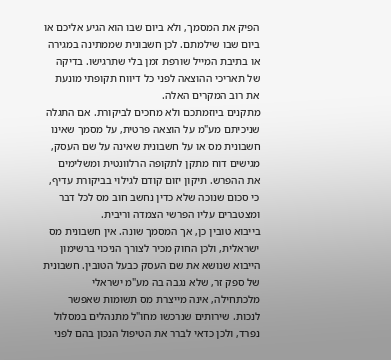הפיק את המסמך, ולא ביום שבו הוא הגיע אליכם או ביום שבו שילמתם. לכן חשבונית שממתינה במגירה או בתיבת המייל שורפת זמן בלי שתרגישו. בדיקה של תאריכי ההוצאה לפני כל דיווח תקופתי מונעת את רוב המקרים האלה.
מתקנים ביוזמתכם ולא מחכים לביקורת. אם התגלה שניכיתם מע"מ על הוצאה פרטית, על מסמך שאינו חשבונית מס או על חשבונית שאינה על שם העסק, מגישים דוח מתקן לתקופה הרלוונטית ומשלימים את ההפרש. תיקון יזום קודם לגילוי בביקורת עדיף, כי סכום שנוכה שלא כדין נחשב חוב מס לכל דבר ומצטברים עליו הפרשי הצמדה וריבית.
בייבוא טובין כן, אך המסמך שונה. אין חשבונית מס ישראלית, ולכן החוק מכיר לצורך הניכוי ברשימון הייבוא שנושא את שם העסק כבעל הטובין. חשבונית של ספק זר, שלא נגבה בה מע"מ ישראלי מלכתחילה, אינה מייצרת מס תשומות שאפשר לנכות. שירותים שנרכשו מחו"ל מתנהלים במסלול נפרד, ולכן כדאי לברר את הטיפול הנכון בהם לפני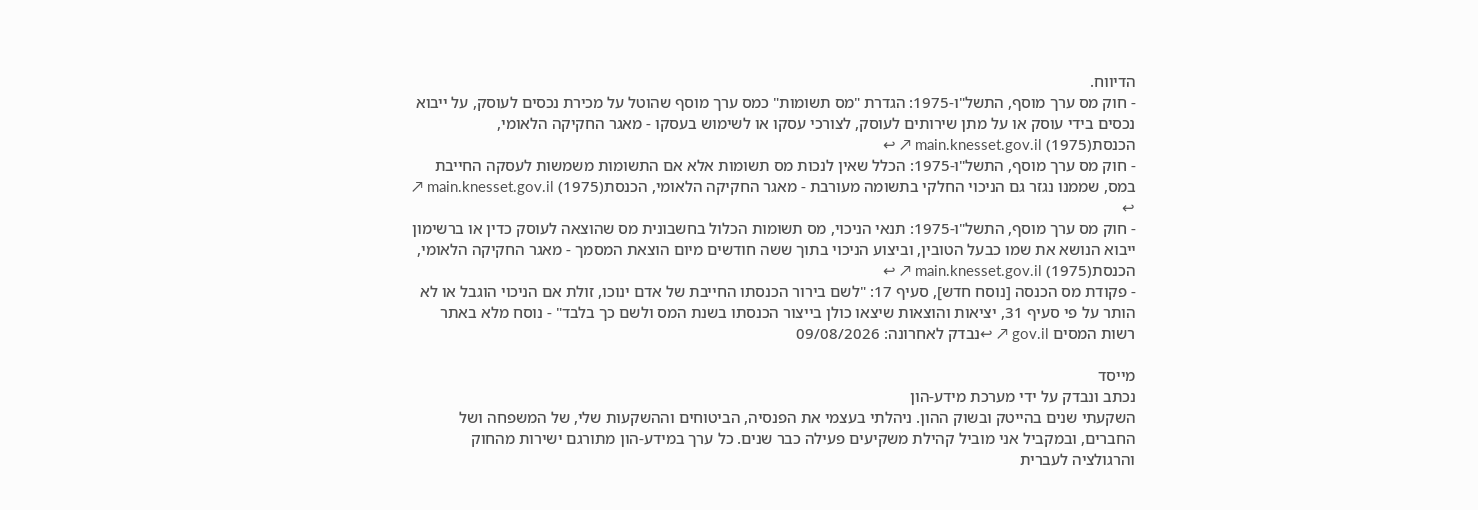הדיווח.
- חוק מס ערך מוסף, התשל"ו-1975: הגדרת "מס תשומות" כמס ערך מוסף שהוטל על מכירת נכסים לעוסק, על ייבוא נכסים בידי עוסק או על מתן שירותים לעוסק, לצורכי עסקו או לשימוש בעסקו - מאגר החקיקה הלאומי, הכנסת(1975) main.knesset.gov.il ↗ ↩
- חוק מס ערך מוסף, התשל"ו-1975: הכלל שאין לנכות מס תשומות אלא אם התשומות משמשות לעסקה החייבת במס, שממנו נגזר גם הניכוי החלקי בתשומה מעורבת - מאגר החקיקה הלאומי, הכנסת(1975) main.knesset.gov.il ↗ ↩
- חוק מס ערך מוסף, התשל"ו-1975: תנאי הניכוי, מס תשומות הכלול בחשבונית מס שהוצאה לעוסק כדין או ברשימון ייבוא הנושא את שמו כבעל הטובין, וביצוע הניכוי בתוך ששה חודשים מיום הוצאת המסמך - מאגר החקיקה הלאומי, הכנסת(1975) main.knesset.gov.il ↗ ↩
- פקודת מס הכנסה [נוסח חדש], סעיף 17: "לשם בירור הכנסתו החייבת של אדם ינוכו, זולת אם הניכוי הוגבל או לא הותר על פי סעיף 31, יציאות והוצאות שיצאו כולן בייצור הכנסתו בשנת המס ולשם כך בלבד" - נוסח מלא באתר רשות המסים gov.il ↗ ↩נבדק לאחרונה: 09/08/2026

מייסד
נכתב ונבדק על ידי מערכת מידע-הון
השקעתי שנים בהייטק ובשוק ההון. ניהלתי בעצמי את הפנסיה, הביטוחים וההשקעות שלי, של המשפחה ושל החברים, ובמקביל אני מוביל קהילת משקיעים פעילה כבר שנים. כל ערך במידע-הון מתורגם ישירות מהחוק והרגולציה לעברית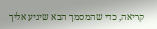קריאה, כדי שהמסמך הבא שיגיע אליך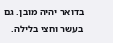בדואר יהיה מובן. גם בעשר וחצי בלילה.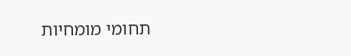תחומי מומחיות